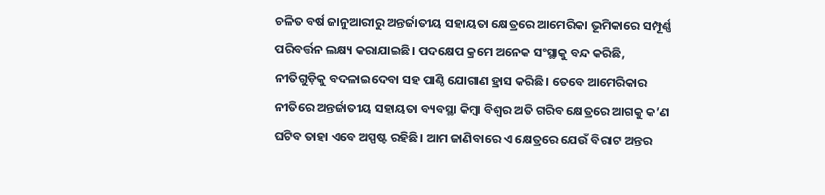ଚଳିତ ବର୍ଷ ଜାନୁଆରୀରୁ ଅନ୍ତର୍ଜାତୀୟ ସହାୟତା କ୍ଷେତ୍ରରେ ଆମେରିକା ଭୂମିକାରେ ସମ୍ପୂର୍ଣ୍ଣ ପରିବର୍ତ୍ତନ ଲକ୍ଷ୍ୟ କରାଯାଇଛି। ପଦକ୍ଷେପ କ୍ରମେ ଅନେକ ସଂସ୍ଥାକୁ ବନ୍ଦ କରିଛି, ନୀତିଗୁଡ଼ିକୁ ବଦଳାଇଦେବା ସହ ପାଣ୍ଠି ଯୋଗାଣ ହ୍ରାସ କରିଛି। ତେବେ ଆମେରିକାର ନୀତିରେ ଅନ୍ତର୍ଜାତୀୟ ସହାୟତା ବ୍ୟବସ୍ଥା କିମ୍ବା ବିଶ୍ୱର ଅତି ଗରିବ କ୍ଷେତ୍ରରେ ଆଗକୁ କ’ଣ ଘଟିବ ତାହା ଏବେ ଅସ୍ପଷ୍ଟ ରହିଛି। ଆମ ଜାଣିବାରେ ଏ କ୍ଷେତ୍ରରେ ଯେଉଁ ବିରାଟ ଅନ୍ତର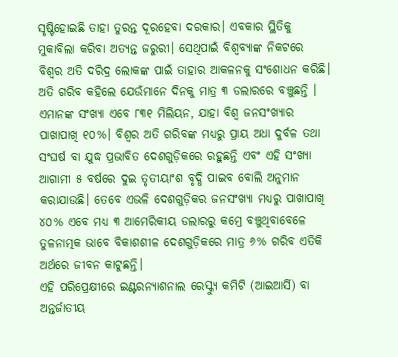ସୃଷ୍ଟିହୋଇଛି ତାହା ତୁରନ୍ତ ଦୂରହେବା ଦରକାର। ଏବକାର ସ୍ଥିତିକୁ ମୁକାବିଲା କରିବା ଅତ୍ୟନ୍ତ ଜରୁରୀ। ସେଥିପାଇଁ ବିଶ୍ୱବ୍ୟାଙ୍କ ନିକଟରେ ବିଶ୍ୱର ଅତି ଦରିଦ୍ର ଲୋକଙ୍କ ପାଇଁ ତାହାର ଆକଳନକୁ ସଂଶୋଧନ କରିଛି। ଅତି ଗରିବ କହିଲେ ଯେଉଁମାନେ ଦିନକୁ ମାତ୍ର ୩ ଡଲାରରେ ବଞ୍ଚୁଛନ୍ତି । ଏମାନଙ୍କ ସଂଖ୍ୟା ଏବେ ୮୩୧ ମିଲିୟନ, ଯାହା ବିଶ୍ୱ ଜନସଂଖ୍ୟାର ପାଖାପାଖି ୧୦%। ବିଶ୍ୱର ଅତି ଗରିବଙ୍କ ମଧ୍ୟରୁ ପ୍ରାୟ ଅଧା ଦୁର୍ବଳ ତଥା ସଂଘର୍ଷ ବା ଯୁଦ୍ଧ ପ୍ରଭାବିତ ଦେଶଗୁଡ଼ିକରେ ରହୁଛନ୍ତି ଏବଂ ଏହି ସଂଖ୍ୟା ଆଗାମୀ ୫ ବର୍ଷରେ ଦୁଇ ତୃତୀୟାଂଶ ବୃଦ୍ଧି ପାଇବ ବୋଲି ଅନୁମାନ କରାଯାଉଛି। ତେବେ ଏଭଳି ଦେଶଗୁଡ଼ିକର ଜନସଂଖ୍ୟା ମଧ୍ୟରୁ ପାଖାପାଖି ୪୦% ଏବେ ମଧ୍ୟ ୩ ଆମେରିକୀୟ ଡଲାରରୁ କମ୍ରେ ବଞ୍ଚୁଥିବାବେଳେ ତୁଳନାତ୍ମକ ଭାବେ ବିକାଶଶୀଳ ଦେଶଗୁଡ଼ିକରେ ମାତ୍ର ୬% ଗରିବ ଏତିକି ଅର୍ଥରେ ଜୀବନ କାଟୁଛନ୍ତି।
ଏହି ପରିପ୍ରେକ୍ଷୀରେ ଇଣ୍ଟରନ୍ୟାଶନାଲ ରେସ୍କ୍ୟୁ କମିଟି (ଆଇଆର୍ସି) ବା ଅନ୍ତର୍ଜାତୀୟ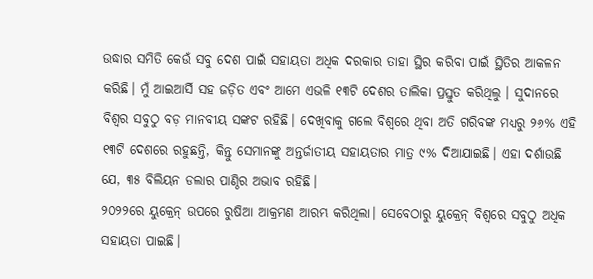ଉଦ୍ଧାର ସମିତି କେଉଁ ସବୁ ଦେଶ ପାଇଁ ସହାୟତା ଅଧିକ ଦରକାର ତାହା ସ୍ଥିର କରିବା ପାଇଁ ସ୍ଥିତିର ଆକଳନ କରିଛି। ମୁଁ ଆଇଆର୍ସି ସହ ଜଡ଼ିତ ଏବଂ ଆମେ ଏଭଳି ୧୩ଟି ଦେଶର ତାଲିକା ପ୍ରସ୍ତୁତ କରିଥିଲୁ । ସୁଦାନରେ ବିଶ୍ୱର ସବୁଠୁ ବଡ଼ ମାନବୀୟ ସଙ୍କଟ ରହିଛି। ଦେଖିବାକୁ ଗଲେ ବିଶ୍ୱରେ ଥିବା ଅତି ଗରିବଙ୍କ ମଧ୍ୟରୁ ୨୬% ଏହି ୧୩ଟି ଦେଶରେ ରହୁଛନ୍ତି, କିନ୍ତୁ ସେମାନଙ୍କୁ ଅନ୍ତର୍ଜାତୀୟ ସହାୟତାର ମାତ୍ର ୯% ଦିଆଯାଇଛି। ଏହା ଦର୍ଶାଉଛି ଯେ, ୩୫ ବିଲିୟନ ଡଲାର ପାଣ୍ଠିର ଅଭାବ ରହିଛି।
୨୦୨୨ରେ ୟୁକ୍ରେନ୍ ଉପରେ ରୁଷିଆ ଆକ୍ରମଣ ଆରମ୍ଭ କରିଥିଲା। ସେବେଠାରୁ ୟୁକ୍ରେନ୍ ବିଶ୍ୱରେ ସବୁଠୁ ଅଧିକ ସହାୟତା ପାଇଛି।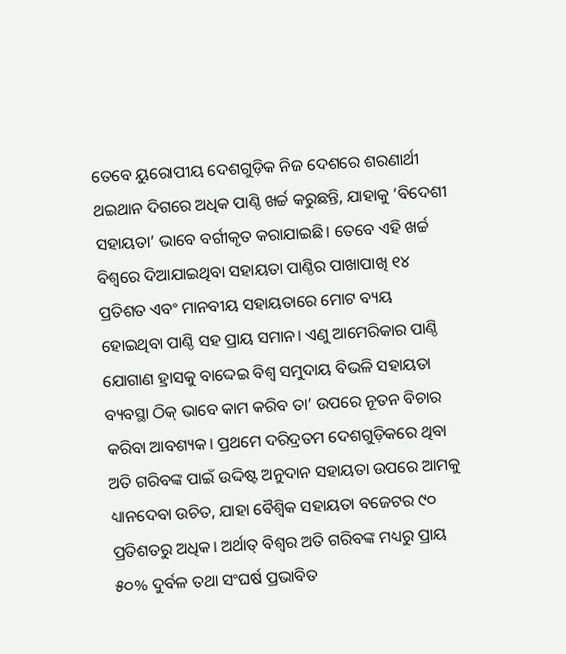ତେବେ ୟୁରୋପୀୟ ଦେଶଗୁଡ଼ିକ ନିଜ ଦେଶରେ ଶରଣାର୍ଥୀ ଥଇଥାନ ଦିଗରେ ଅଧିକ ପାଣ୍ଠି ଖର୍ଚ୍ଚ କରୁଛନ୍ତି, ଯାହାକୁ ‘ବିଦେଶୀ ସହାୟତା’ ଭାବେ ବର୍ଗୀକୃତ କରାଯାଇଛି। ତେବେ ଏହି ଖର୍ଚ୍ଚ ବିଶ୍ୱରେ ଦିଆଯାଇଥିବା ସହାୟତା ପାଣ୍ଠିର ପାଖାପାଖି ୧୪ ପ୍ରତିଶତ ଏବଂ ମାନବୀୟ ସହାୟତାରେ ମୋଟ ବ୍ୟୟ ହୋଇଥିବା ପାଣ୍ଠି ସହ ପ୍ରାୟ ସମାନ। ଏଣୁ ଆମେରିକାର ପାଣ୍ଠି ଯୋଗାଣ ହ୍ରାସକୁ ବାଦ୍ଦେଇ ବିଶ୍ୱ ସମୁଦାୟ ବିଭଳି ସହାୟତା ବ୍ୟବସ୍ଥା ଠିକ୍ ଭାବେ କାମ କରିବ ତା’ ଉପରେ ନୂତନ ବିଚାର କରିବା ଆବଶ୍ୟକ। ପ୍ରଥମେ ଦରିଦ୍ରତମ ଦେଶଗୁଡ଼ିକରେ ଥିବା ଅତି ଗରିବଙ୍କ ପାଇଁ ଉଦ୍ଦିଷ୍ଟ ଅନୁଦାନ ସହାୟତା ଉପରେ ଆମକୁ ଧ୍ୟାନଦେବା ଉଚିତ, ଯାହା ବୈଶ୍ୱିକ ସହାୟତା ବଜେଟର ୯୦ ପ୍ରତିଶତରୁ ଅଧିକ। ଅର୍ଥାତ୍ ବିଶ୍ୱର ଅତି ଗରିବଙ୍କ ମଧ୍ୟରୁ ପ୍ରାୟ ୫୦% ଦୁର୍ବଳ ତଥା ସଂଘର୍ଷ ପ୍ରଭାବିତ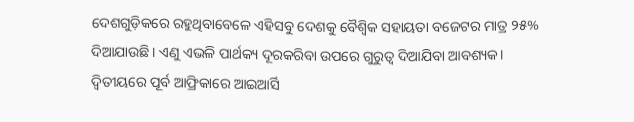ଦେଶଗୁଡ଼ିକରେ ରହୁଥିବାବେଳେ ଏହିସବୁ ଦେଶକୁ ବୈଶ୍ୱିକ ସହାୟତା ବଜେଟର ମାତ୍ର ୨୫% ଦିଆଯାଉଛି। ଏଣୁ ଏଭଳି ପାର୍ଥକ୍ୟ ଦୂରକରିବା ଉପରେ ଗୁରୁତ୍ୱ ଦିଆଯିବା ଆବଶ୍ୟକ।
ଦ୍ୱିତୀୟରେ ପୂର୍ବ ଆଫ୍ରିକାରେ ଆଇଆର୍ସି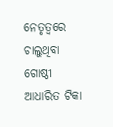ନେତୃତ୍ୱରେ ଚାଲୁଥିବା ଗୋଷ୍ଠୀ ଆଧାରିତ ଟିକା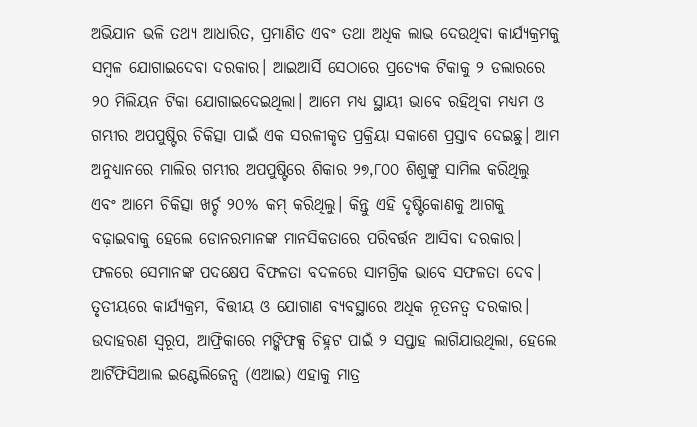ଅଭିଯାନ ଭଳି ତଥ୍ୟ ଆଧାରିତ, ପ୍ରମାଣିତ ଏବଂ ତଥା ଅଧିକ ଲାଭ ଦେଉଥିବା କାର୍ଯ୍ୟକ୍ରମକୁ ସମ୍ବଳ ଯୋଗାଇଦେବା ଦରକାର। ଆଇଆର୍ସି ସେଠାରେ ପ୍ରତ୍ୟେକ ଟିକାକୁ ୨ ଡଲାରରେ ୨୦ ମିଲିୟନ ଟିକା ଯୋଗାଇଦେଇଥିଲା। ଆମେ ମଧ୍ୟ ସ୍ଥାୟୀ ଭାବେ ରହିଥିବା ମଧ୍ୟମ ଓ ଗମ୍ଭୀର ଅପପୁଷ୍ଟିର ଚିକିତ୍ସା ପାଇଁ ଏକ ସରଳୀକୃତ ପ୍ରକ୍ରିୟା ସକାଶେ ପ୍ରସ୍ତାବ ଦେଇଛୁ। ଆମ ଅନୁଧ୍ୟାନରେ ମାଲିର ଗମ୍ଭୀର ଅପପୁଷ୍ଟିରେ ଶିକାର ୨୭,୮୦୦ ଶିଶୁଙ୍କୁ ସାମିଲ କରିଥିଲୁ ଏବଂ ଆମେ ଚିକିତ୍ସା ଖର୍ଚ୍ଚ ୨୦% କମ୍ କରିଥିଲୁ। କିନ୍ତୁ ଏହି ଦୃଷ୍ଟିକୋଣକୁ ଆଗକୁ ବଢ଼ାଇବାକୁ ହେଲେ ଡୋନରମାନଙ୍କ ମାନସିକତାରେ ପରିବର୍ତ୍ତନ ଆସିବା ଦରକାର। ଫଳରେ ସେମାନଙ୍କ ପଦକ୍ଷେପ ବିଫଳତା ବଦଳରେ ସାମଗ୍ରିକ ଭାବେ ସଫଳତା ଦେବ।
ତୃତୀୟରେ କାର୍ଯ୍ୟକ୍ରମ, ବିତ୍ତୀୟ ଓ ଯୋଗାଣ ବ୍ୟବସ୍ଥାରେ ଅଧିକ ନୂତନତ୍ୱ ଦରକାର। ଉଦାହରଣ ସ୍ବରୂପ, ଆଫ୍ରିକାରେ ମଙ୍କିଫକ୍ସ ଚିହ୍ନଟ ପାଇଁ ୨ ସପ୍ତାହ ଲାଗିଯାଉଥିଲା, ହେଲେ ଆର୍ଟିଫିସିଆଲ ଇଣ୍ଟେଲିଜେନ୍ସ (ଏଆଇ) ଏହାକୁ ମାତ୍ର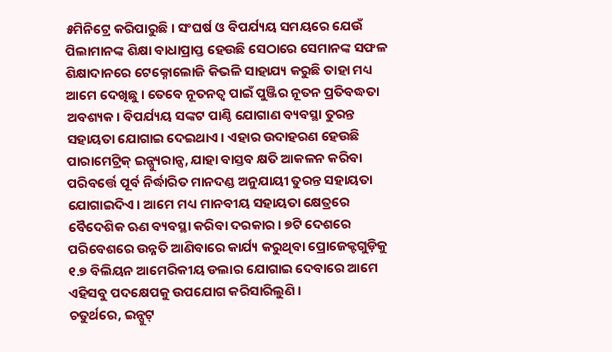୫ମିନିଟ୍ରେ କରିପାରୁଛି। ସଂଘର୍ଷ ଓ ବିପର୍ଯ୍ୟୟ ସମୟରେ ଯେଉଁ ପିଲାମାନଙ୍କ ଶିକ୍ଷା ବାଧାପ୍ରାପ୍ତ ହେଉଛି ସେଠାରେ ସେମାନଙ୍କ ସଫଳ ଶିକ୍ଷାଦାନରେ ଟେକ୍ନୋଲୋଜି କିଭଳି ସାହାଯ୍ୟ କରୁଛି ତାହା ମଧ୍ୟ ଆମେ ଦେଖିଛୁ। ତେବେ ନୂତନତ୍ୱ ପାଇଁ ପୁଞ୍ଜିର ନୂତନ ପ୍ରତିବଦ୍ଧତା ଅବଶ୍ୟକ। ବିପର୍ଯ୍ୟୟ ସଙ୍କଟ ପାଣ୍ଠି ଯୋଗାଣ ବ୍ୟବସ୍ଥା ତୁରନ୍ତ ସହାୟତା ଯୋଗାଇ ଦେଇଥାଏ। ଏହାର ଉଦାହରଣ ହେଉଛି ପାରାମେଟ୍ରିକ୍ ଇନ୍ସ୍ୟୁରାନ୍ସ, ଯାହା ବାସ୍ତବ କ୍ଷତି ଆକଳନ କରିବା ପରିବର୍ତ୍ତେ ପୂର୍ବ ନିର୍ଦ୍ଧାରିତ ମାନଦଣ୍ଡ ଅନୁଯାୟୀ ତୁରନ୍ତ ସହାୟତା ଯୋଗାଇଦିଏ। ଆମେ ମଧ୍ୟ ମାନବୀୟ ସହାୟତା କ୍ଷେତ୍ରରେ ବୈଦେଶିକ ଋଣ ବ୍ୟବସ୍ଥା କରିବା ଦରକାର। ୭ଟି ଦେଶରେ ପରିବେଶରେ ଉନ୍ନତି ଆଣିବାରେ କାର୍ଯ୍ୟ କରୁଥିବା ପ୍ରୋଜେକ୍ଟଗୁଡ଼ିକୁ ୧.୭ ବିଲିୟନ ଆମେରିକୀୟ ଡଲାର ଯୋଗାଇ ଦେବାରେ ଆମେ ଏହିସବୁ ପଦକ୍ଷେପକୁ ଉପଯୋଗ କରିସାରିଲୁଣି।
ଚତୁର୍ଥରେ, ଇନ୍ପୁଟ୍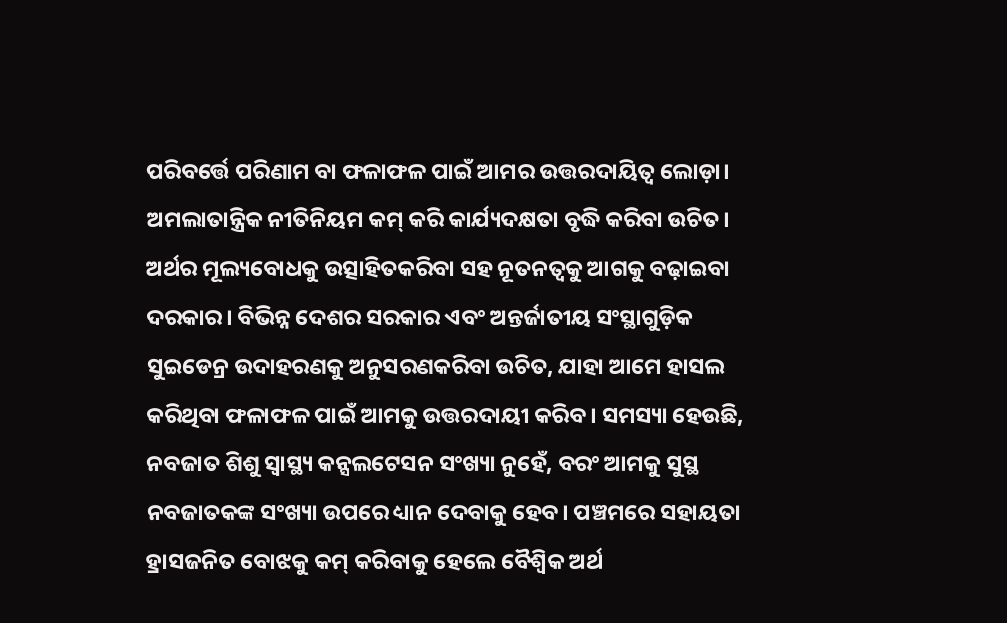ପରିବର୍ତ୍ତେ ପରିଣାମ ବା ଫଳାଫଳ ପାଇଁ ଆମର ଉତ୍ତରଦାୟିତ୍ୱ ଲୋଡ଼ା। ଅମଲାତାନ୍ତ୍ରିକ ନୀତିନିୟମ କମ୍ କରି କାର୍ଯ୍ୟଦକ୍ଷତା ବୃଦ୍ଧି କରିବା ଉଚିତ। ଅର୍ଥର ମୂଲ୍ୟବୋଧକୁ ଉତ୍ସାହିତକରିବା ସହ ନୂତନତ୍ୱକୁ ଆଗକୁ ବଢ଼ାଇବା ଦରକାର। ବିଭିନ୍ନ ଦେଶର ସରକାର ଏବଂ ଅନ୍ତର୍ଜାତୀୟ ସଂସ୍ଥାଗୁଡ଼ିକ ସୁଇଡେନ୍ର ଉଦାହରଣକୁ ଅନୁସରଣକରିବା ଉଚିତ, ଯାହା ଆମେ ହାସଲ କରିଥିବା ଫଳାଫଳ ପାଇଁ ଆମକୁ ଉତ୍ତରଦାୟୀ କରିବ। ସମସ୍ୟା ହେଉଛି, ନବଜାତ ଶିଶୁ ସ୍ବାସ୍ଥ୍ୟ କନ୍ସଲଟେସନ ସଂଖ୍ୟା ନୁହେଁ, ବରଂ ଆମକୁ ସୁସ୍ଥ ନବଜାତକଙ୍କ ସଂଖ୍ୟା ଉପରେ ଧ୍ୟାନ ଦେବାକୁ ହେବ। ପଞ୍ଚମରେ ସହାୟତା ହ୍ରାସଜନିତ ବୋଝକୁ କମ୍ କରିବାକୁ ହେଲେ ବୈଶ୍ୱିକ ଅର୍ଥ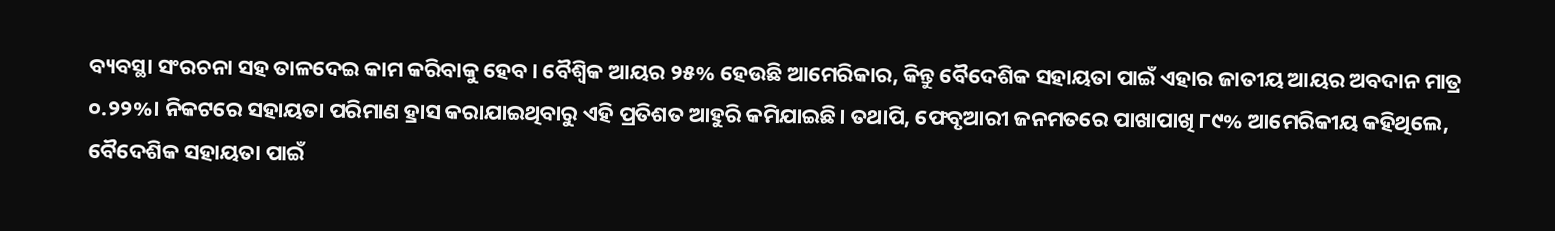ବ୍ୟବସ୍ଥା ସଂରଚନା ସହ ତାଳଦେଇ କାମ କରିବାକୁ ହେବ। ବୈଶ୍ୱିକ ଆୟର ୨୫% ହେଉଛି ଆମେରିକାର, କିନ୍ତୁ ବୈଦେଶିକ ସହାୟତା ପାଇଁ ଏହାର ଜାତୀୟ ଆୟର ଅବଦାନ ମାତ୍ର ୦.୨୨%। ନିକଟରେ ସହାୟତା ପରିମାଣ ହ୍ରାସ କରାଯାଇଥିବାରୁ ଏହି ପ୍ରତିଶତ ଆହୁରି କମିଯାଇଛି। ତଥାପି, ଫେବୃଆରୀ ଜନମତରେ ପାଖାପାଖି ୮୯% ଆମେରିକୀୟ କହିଥିଲେ, ବୈଦେଶିକ ସହାୟତା ପାଇଁ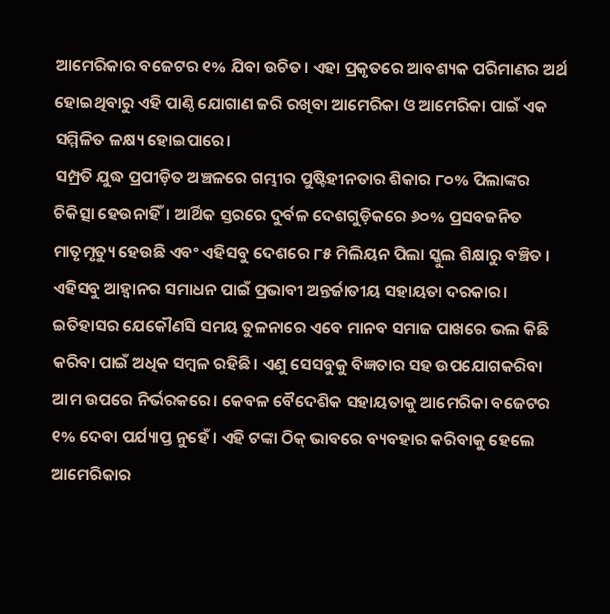ଆମେରିକାର ବଜେଟର ୧% ଯିବା ଉଚିତ। ଏହା ପ୍ରକୃତରେ ଆବଶ୍ୟକ ପରିମାଣର ଅର୍ଥ ହୋଇଥିବାରୁ ଏହି ପାଣ୍ଠି ଯୋଗାଣ ଜରି ରଖିବା ଆମେରିକା ଓ ଆମେରିକା ପାଇଁ ଏକ ସମ୍ମିଳିତ ଳକ୍ଷ୍ୟ ହୋଇପାରେ।
ସମ୍ପ୍ରତି ଯୁଦ୍ଧ ପ୍ରପୀଡ଼ିତ ଅଞ୍ଚଳରେ ଗମ୍ଭୀର ପୁଷ୍ଟିହୀନତାର ଶିକାର ୮୦% ପିଲାଙ୍କର ଚିକିତ୍ସା ହେଉନାହିଁ। ଆର୍ଥିକ ସ୍ତରରେ ଦୁର୍ବଳ ଦେଶଗୁଡ଼ିକରେ ୬୦% ପ୍ରସବଜନିତ ମାତୃମୃତ୍ୟୁ ହେଉଛି ଏବଂ ଏହିସବୁ ଦେଶରେ ୮୫ ମିଲିୟନ ପିଲା ସ୍କୁଲ ଶିକ୍ଷାରୁ ବଞ୍ଚିତ । ଏହିସବୁ ଆହ୍ବାନର ସମାଧନ ପାଇଁ ପ୍ରଭାବୀ ଅନ୍ତର୍ଜାତୀୟ ସହାୟତା ଦରକାର। ଇତିହାସର ଯେକୌଣସି ସମୟ ତୁଳନାରେ ଏବେ ମାନବ ସମାଜ ପାଖରେ ଭଲ କିଛି କରିବା ପାଇଁ ଅଧିକ ସମ୍ବଳ ରହିଛି। ଏଣୁ ସେସବୁକୁ ବିଜ୍ଞତାର ସହ ଉପଯୋଗକରିବା ଆମ ଉପରେ ନିର୍ଭରକରେ। କେବଳ ବୈଦେଶିକ ସହାୟତାକୁ ଆମେରିକା ବଜେଟର ୧% ଦେବା ପର୍ଯ୍ୟାପ୍ତ ନୁହେଁ । ଏହି ଟଙ୍କା ଠିକ୍ ଭାବରେ ବ୍ୟବହାର କରିବାକୁ ହେଲେ ଆମେରିକାର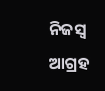ନିଜସ୍ବ ଆଗ୍ରହ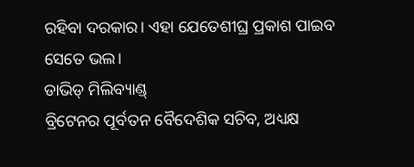ରହିବା ଦରକାର। ଏହା ଯେତେଶୀଘ୍ର ପ୍ରକାଶ ପାଇବ ସେତେ ଭଲ।
ଡାଭିଡ୍ ମିଲିବ୍ୟାଣ୍ଡ୍
ବ୍ରିଟେନର ପୂର୍ବତନ ବୈଦେଶିକ ସଚିବ, ଅଧ୍ୟକ୍ଷ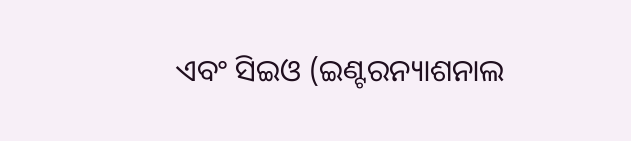ଏବଂ ସିଇଓ (ଇଣ୍ଟରନ୍ୟାଶନାଲ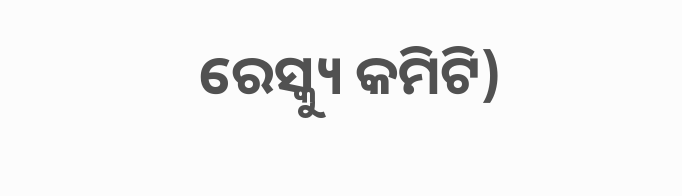ରେସ୍କ୍ୟୁ କମିଟି)